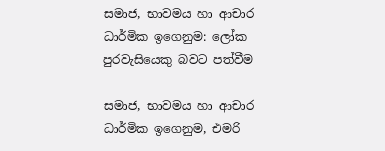සමාජ, භාවමය හා ආචාර ධාර්මික ඉගෙනුම: ලෝක පුරවැසියෙකු බවට පත්වීම

සමාජ, භාවමය හා ආචාර ධාර්මික ඉගෙනුම, එමරි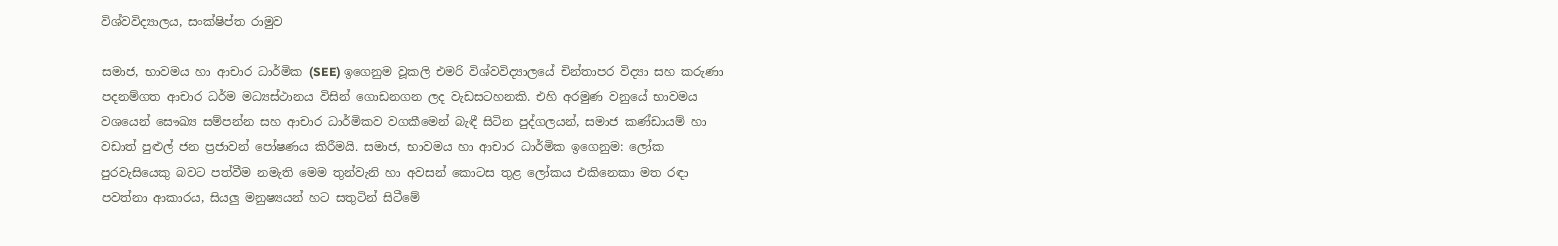විශ්වවිද්‍යාලය, සංක්ෂිප්ත රාමුව

සමාජ, භාවමය හා ආචාර ධාර්මික (SEE) ඉගෙනුම වූකලි එමරි විශ්වවිද්‍යාලයේ චින්තාපර විද්‍යා සහ කරුණා පදනම්ගත ආචාර ධර්ම මධ්‍යස්ථානය විසින් ගොඩනගන ලද වැඩසටහනකි. එහි අරමුණ වනුයේ භාවමය වශයෙන් සෞඛ්‍ය සම්පන්න සහ ආචාර ධාර්මිකව වගකීමෙන් බැඳී සිටින පුද්ගලයන්, සමාජ කණ්ඩායම් හා වඩාත් පුළුල් ජන ප්‍රජාවන් පෝෂණය කිරීමයි. සමාජ, භාවමය හා ආචාර ධාර්මික ඉගෙනුම: ලෝක පුරවැසියෙකු බවට පත්වීම නමැති මෙම තුන්වැනි හා අවසන් කොටස තුළ ලෝකය එකිනෙකා මත රඳා පවත්නා ආකාරය, සියලු මනුෂ්‍යයන් හට සතුටින් සිටීමේ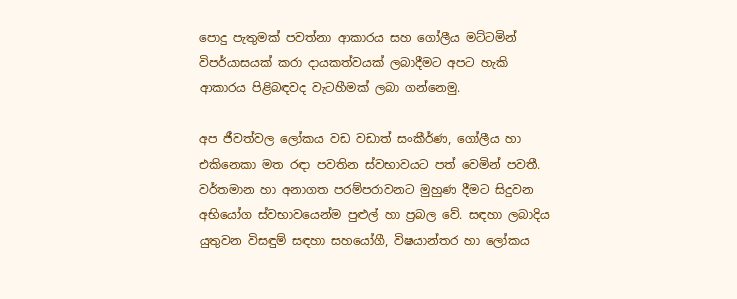පොදු පැතුමක් පවත්නා ආකාරය සහ ගෝලීය මට්ටමින් විපර්යාසයක් කරා දායකත්වයක් ලබාදීමට අපට හැකි ආකාරය පිළිබඳවද වැටහීමක් ලබා ගන්නෙමු.

අප ජීවත්වල ලෝකය වඩ වඩාත් සංකීර්ණ, ගෝලීය හා එකිනෙකා මත රඳා පවතින ස්වභාවයට පත් වෙමින් පවතී. වර්තමාන හා අනාගත පරම්පරාවනට මුහුණ දීමට සිදුවන අභියෝග ස්වභාවයෙන්ම පුළුල් හා ප්‍රබල වේ. සඳහා ලබාදිය යුතුවන විසඳුම් සඳහා සහයෝගී, විෂයාන්තර හා ලෝකය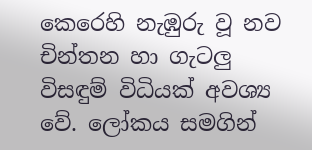කෙරෙහි නැඹුරු වූ නව චින්තන හා ගැටලු විසඳුම් විධියක් අවශ්‍ය වේ. ලෝකය සමගින්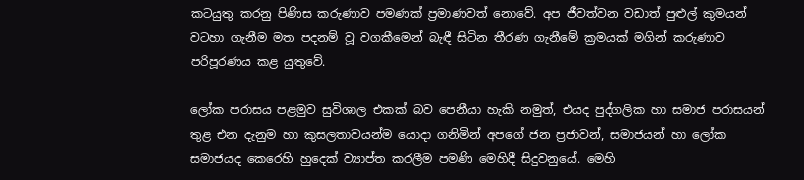කටයුතු කරනු පිණිස කරුණාව පමණක් ප්‍රමාණවත් නොවේ. අප ජීවත්වන වඩාත් පුළුල් කුමයන් වටහා ගැනීම මත පදනම් වූ වගකීමෙන් බැඳී සිටින තීරණ ගැනීමේ ක්‍රමයක් මගින් කරුණාව පරිපූරණය කළ යුතුවේ.

ලෝක පරාසය පළමුව සුවිශාල එකක් බව පෙනීයා හැකි නමුත්, එයද පුද්ගලික හා සමාජ පරාසයන් තුළ එන දැනුම හා කුසලතාවයන්ම යොදා ගනිමින් අපගේ ජන ප්‍රජාවන්, සමාජයන් හා ලෝක සමාජයද කෙරෙහි හුදෙක් ව්‍යාප්ත කරලීම පමණි මෙහිදී සිදුවනුයේ. මෙහි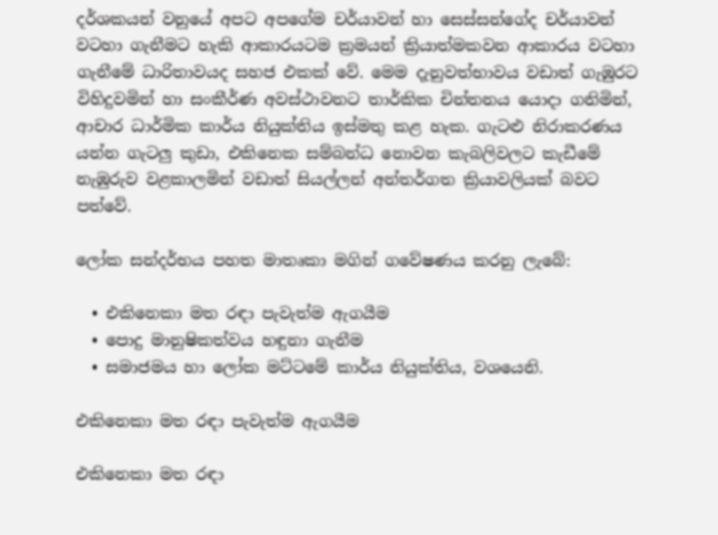දර්ශකයන් වනුයේ අපට අපගේම චර්යාවන් හා සෙස්සන්ගේද චර්යාවන් වටහා ගැනීමට හැකි ආකාරයටම ක්‍රමයන් ක්‍රියාත්මකවන ආකාරය වටහා ගැනීමේ ධාරිතාවයද සහජ එකක් වේ. මෙම දැනුවත්භාවය වඩාත් ගැඹුරට විහිදුවමින් හා සංකීර්ණ අවස්ථාවනට තාර්කික චින්තනය යොදා ගනිමින්, ආචාර ධාර්මික කාර්ය නියුක්තිය ඉස්මතු කළ හැක. ගැටළු නිරාකරණය යන්න ගැටලු කුඩා, එකිනෙක සම්බන්ධ නොවන කැබලිවලට කැඩීමේ නැඹුරුව වළකාලමින් වඩාත් සියල්ලන් අන්තර්ගත ක්‍රියාවලියක් බවට පත්වේ.

ලෝක සන්දර්භය පහත මාතෘකා මගින් ගවේෂණය කරනු ලැබේ:

  • එකිනෙකා මත රඳා පැවැත්ම ඇගයීම
  • පොදු මානුෂිකත්වය හඳුනා ගැනීම
  • සමාජමය හා ලෝක මට්ටමේ කාර්ය නියුක්තිය, වශයෙනි.

එකිනෙකා මත රඳා පැවැත්ම ඇගයීම

එකිනෙකා මත රඳා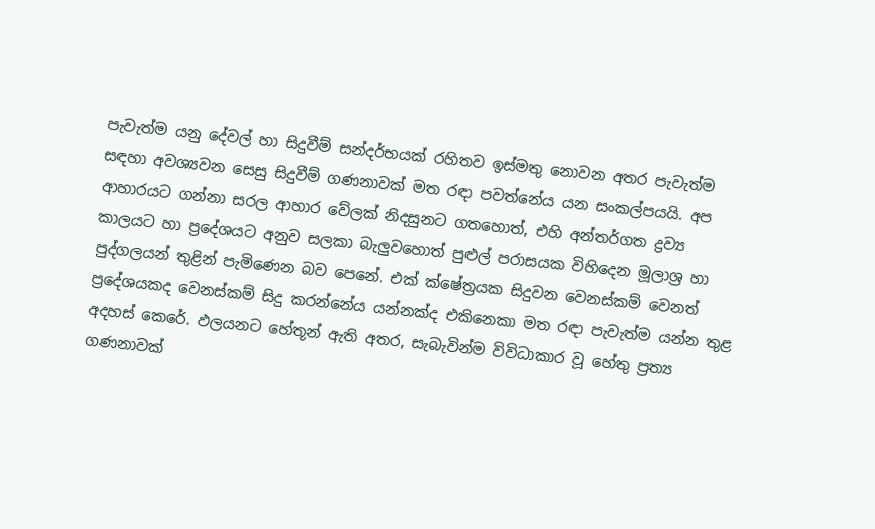පැවැත්ම යනු දේවල් හා සිදුවීම් සන්දර්භයක් රහිතව ඉස්මතු නොවන අතර පැවැත්ම සඳහා අවශ්‍යවන සෙසු සිදුවීම් ගණනාවක් මත රඳා පවත්නේය යන සංකල්පයයි. අප ආහාරයට ගන්නා සරල ආහාර වේලක් නිදසුනට ගතහොත්, එහි අන්තර්ගත ද්‍රව්‍ය කාලයට හා ප්‍රදේශයට අනුව සලකා බැලුවහොත් පුළුල් පරාසයක විහිදෙන මූලාශ්‍ර හා පුද්ගලයන් තුළින් පැමිණෙන බව පෙනේ. එක් ක්ෂේත්‍රයක සිදුවන වෙනස්කම් වෙනත් ප්‍රදේශයකද වෙනස්කම් සිදු කරන්නේය යන්නක්ද එකිනෙකා මත රඳා පැවැත්ම යන්න තුළ අදහස් කෙරේ. ඵලයනට හේතූන් ඇති අතර, සැබැවින්ම විවිධාකාර වූ හේතු ප්‍රත්‍ය ගණනාවක්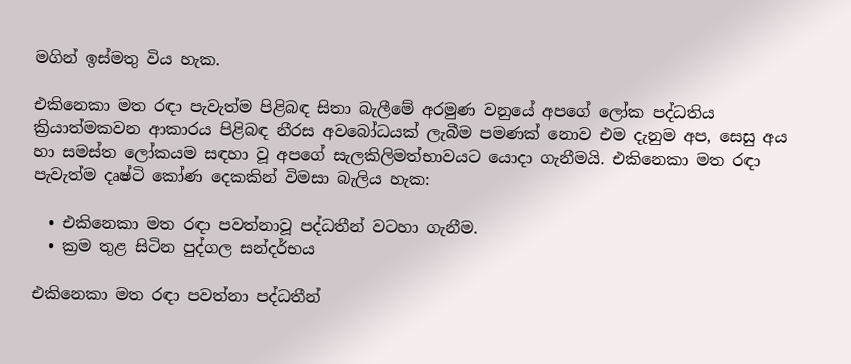මගින් ඉස්මතු විය හැක.

එකිනෙකා මත රඳා පැවැත්ම පිළිබඳ සිතා බැලීමේ අරමුණ වනුයේ අපගේ ලෝක පද්ධතිය ක්‍රියාත්මකවන ආකාරය පිළිබඳ නීරස අවබෝධයක් ලැබීම පමණක් නොව එම දැනුම අප, සෙසු අය හා සමස්ත ලෝකයම සඳහා වූ අපගේ සැලකිලිමත්භාවයට යොදා ගැනීමයි. එකිනෙකා මත රඳා පැවැත්ම දෘෂ්ටි කෝණ දෙකකින් විමසා බැලිය හැක:

  • එකිනෙකා මත රඳා පවත්නාවූ පද්ධතීන් වටහා ගැනීම.
  • ක්‍රම තුළ සිටින පුද්ගල සන්දර්භය

එකිනෙකා මත රඳා පවත්නා පද්ධතීන්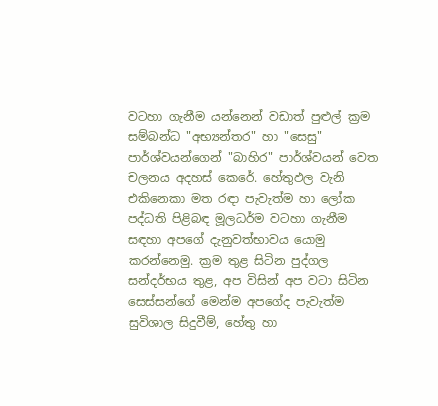වටහා ගැනීම යන්නෙන් වඩාත් පුළුල් ක්‍රම සම්බන්ධ "අභ්‍යන්තර" හා "සෙසු" පාර්ශ්වයන්ගෙන් "බාහිර" පාර්ශ්වයන් වෙත චලනය අදහස් කෙරේ. හේතුඵල වැනි එකිනෙකා මත රඳා පැවැත්ම හා ලෝක පද්ධති පිළිබඳ මූලධර්ම වටහා ගැනීම සඳහා අපගේ දැනුවත්භාවය යොමු කරන්නෙමු. ක්‍රම තුළ සිටින පුද්ගල සන්දර්භය තුළ, අප විසින් අප වටා සිටින සෙස්සන්ගේ මෙන්ම අපගේද පැවැත්ම සුවිශාල සිදුවීම්, හේතු හා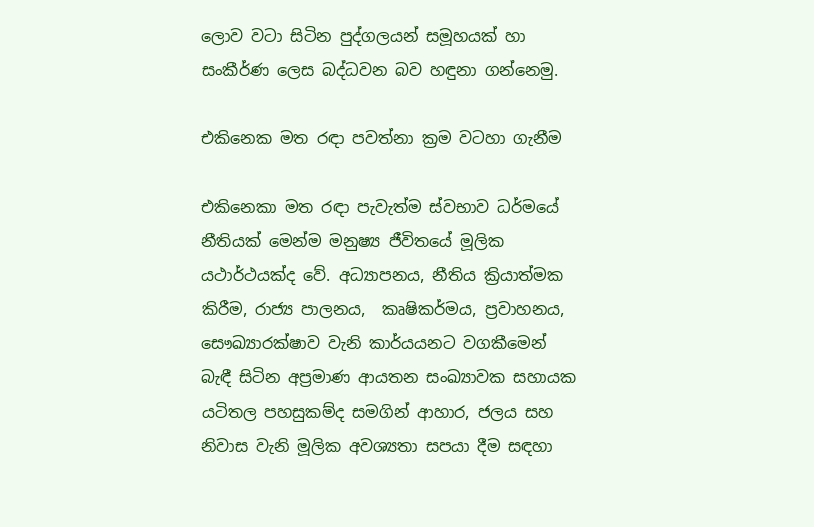ලොව වටා සිටින පුද්ගලයන් සමූහයක් හා සංකීර්ණ ලෙස බද්ධවන බව හඳුනා ගන්නෙමු.

එකිනෙක මත රඳා පවත්නා ක්‍රම වටහා ගැනීම

එකිනෙකා මත රඳා පැවැත්ම ස්වභාව ධර්මයේ නීතියක් මෙන්ම මනුෂ්‍ය ජීවිතයේ මූලික යථාර්ථයක්ද වේ. අධ්‍යාපනය, නීතිය ක්‍රියාත්මක කිරීම, රාජ්‍ය පාලනය,  කෘෂිකර්මය, ප්‍රවාහනය, සෞඛ්‍යාරක්ෂාව වැනි කාර්යයනට වගකීමෙන් බැඳී සිටින අප්‍රමාණ ආයතන සංඛ්‍යාවක සහායක යටිතල පහසුකම්ද සමගින් ආහාර, ජලය සහ නිවාස වැනි මූලික අවශ්‍යතා සපයා දීම සඳහා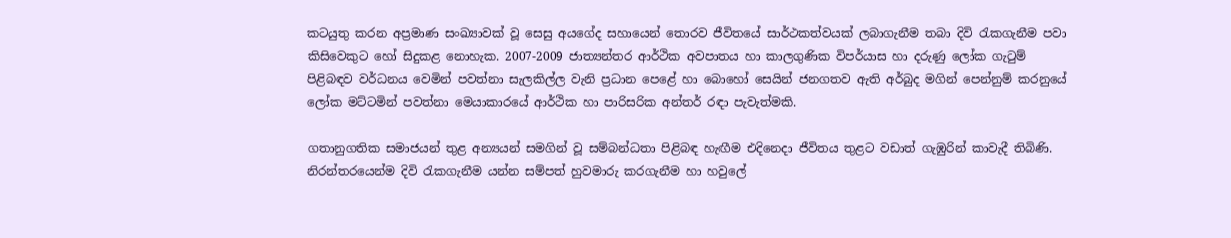කටයුතු කරන අප්‍රමාණ සංඛ්‍යාවක් වූ සෙසු අයගේද සහායෙන් තොරව ජීවිතයේ සාර්ථකත්වයක් ලබාගැනීම තබා දිවි රැකගැනීම පවා කිසිවෙකුට හෝ සිදුකළ නොහැක. 2007-2009 ජාත්‍යන්තර ආර්ථික අවපාතය හා කාලගුණික විපර්යාස හා දරුණු ලෝක ගැටුම් පිළිබඳව වර්ධනය වෙමින් පවත්නා සැලකිල්ල වැනි ප්‍රධාන පෙළේ හා බොහෝ සෙයින් ජනගතව ඇති අර්බුද මගින් පෙන්නුම් කරනුයේ ලෝක මට්ටමින් පවත්නා මෙයාකාරයේ ආර්ථික හා පාරිසරික අන්තර් රඳා පැවැත්මකි.

ගතානුගතික සමාජයන් තුළ අන්‍යයන් සමගින් වූ සම්බන්ධතා පිළිබඳ හැඟීම එදිනෙදා ජීවිතය තුළට වඩාත් ගැඹුරින් කාවැදී තිබිණි. නිරන්තරයෙන්ම දිවි රැකගැනීම යන්න සම්පත් හුවමාරු කරගැනීම හා හවුලේ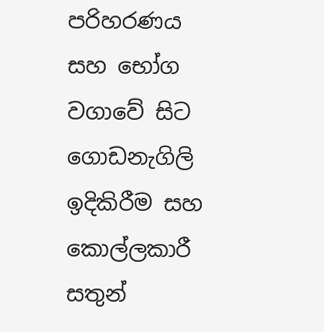පරිහරණය සහ භෝග වගාවේ සිට ගොඩනැගිලි ඉදිකිරීම සහ කොල්ලකාරී සතුන්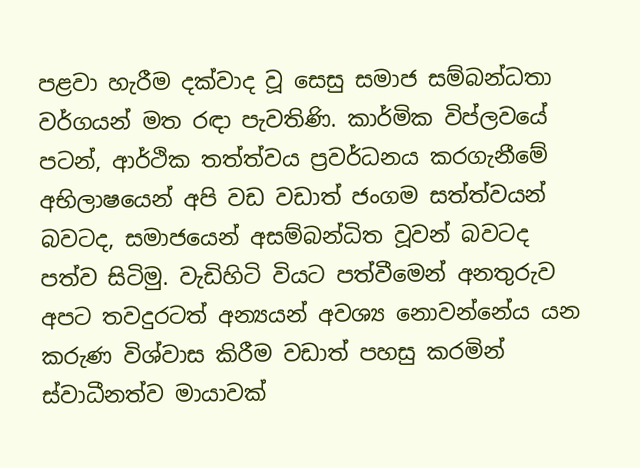පළවා හැරීම දක්වාද වූ සෙසු සමාජ සම්බන්ධතා වර්ගයන් මත රඳා පැවතිණි. කාර්මික විප්ලවයේ පටන්, ආර්ථික තත්ත්වය ප්‍රවර්ධනය කරගැනීමේ අභිලාෂයෙන් අපි වඩ වඩාත් ජංගම සත්ත්වයන් බවටද, සමාජයෙන් අසම්බන්ධිත වූවන් බවටද පත්ව සිටිමු. වැඩිහිටි වියට පත්වීමෙන් අනතුරුව අපට තවදුරටත් අන්‍යයන් අවශ්‍ය නොවන්නේය යන කරුණ විශ්වාස කිරීම වඩාත් පහසු කරමින් ස්වාධීනත්ව මායාවක්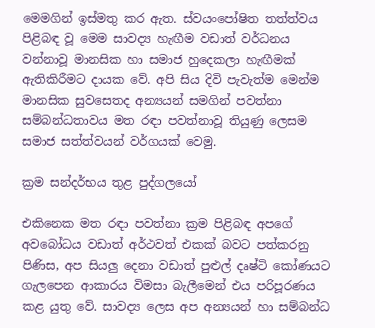මෙමගින් ඉස්මතු කර ඇත. ස්වයංපෝෂිත තත්ත්වය පිළිබඳ වූ මෙම සාවද්‍ය හැඟීම වඩාත් වර්ධනය වන්නාවූ මානසික හා සමාජ හුදෙකලා හැඟීමක් ඇතිකිරීමට දායක වේ. අපි සිය දිවි පැවැත්ම මෙන්ම මානසික සුවසෙතද අන්‍යයන් සමගින් පවත්නා සම්බන්ධතාවය මත රඳා පවත්නාවූ තියුණු ලෙසම සමාජ සත්ත්වයන් වර්ගයක් වෙමු.

ක්‍රම සන්දර්භය තුළ පුද්ගලයෝ

එකිනෙක මත රඳා පවත්නා ක්‍රම පිළිබඳ අපගේ අවබෝධය වඩාත් අර්ථවත් එකක් බවට පත්කරනු පිණිස, අප සියලු දෙනා වඩාත් පුළුල් දෘෂ්ටි කෝණයට ගැලපෙන ආකාරය විමසා බැලීමෙන් එය පරිපූරණය කළ යුතු වේ. සාවද්‍ය ලෙස අප අන්‍යයන් හා සම්බන්ධ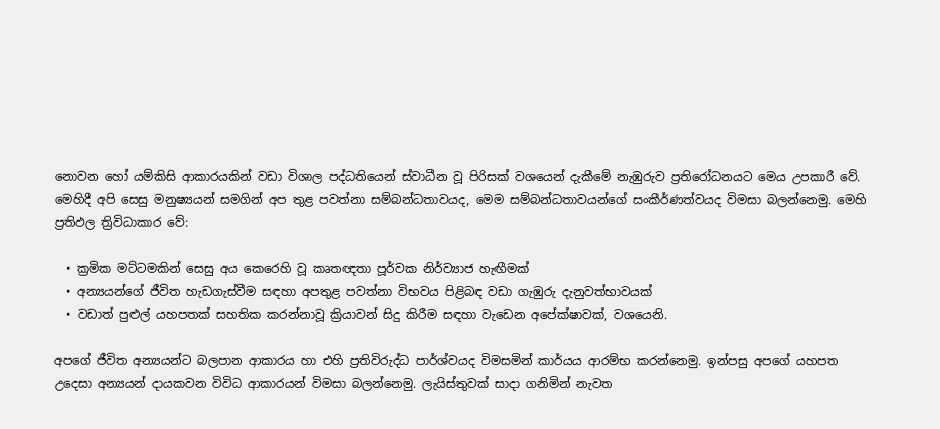නොවන හෝ යම්කිසි ආකාරයකින් වඩා විශාල පද්ධතියෙන් ස්වාධීන වූ පිරිසක් වශයෙන් දැකීමේ නැඹුරුව ප්‍රතිරෝධනයට මෙය උපකාරී වේ. මෙහිදී අපි සෙසු මනුෂ්‍යයන් සමගින් අප තුළ පවත්නා සම්බන්ධතාවයද, මෙම සම්බන්ධතාවයන්ගේ සංකීර්ණත්වයද විමසා බලන්නෙමු. මෙහි ප්‍රතිඵල ත්‍රිවිධාකාර වේ:

  • ක්‍රමික මට්ටමකින් සෙසු අය කෙරෙහි වූ කෘතඥතා පූර්වක නිර්ව්‍යාජ හැඟීමක්
  • අන්‍යයන්ගේ ජීවිත හැඩගැස්වීම සඳහා අපතුළ පවත්නා විභවය පිළිබඳ වඩා ගැඹුරු දැනුවත්භාවයක්
  • වඩාත් පුළුල් යහපතක් සහතික කරන්නාවූ ක්‍රියාවන් සිදු කිරීම සඳහා වැඩෙන අපේක්ෂාවක්, වශයෙනි.

අපගේ ජීවිත අන්‍යයන්ට බලපාන ආකාරය හා එහි ප්‍රතිවිරුද්ධ පාර්ශ්වයද විමසමින් කාර්යය ආරම්භ කරන්නෙමු. ඉන්පසු අපගේ යහපත උදෙසා අන්‍යයන් දායකවන විවිධ ආකාරයන් විමසා බලන්නෙමු. ලැයිස්තුවක් සාදා ගනිමින් නැවත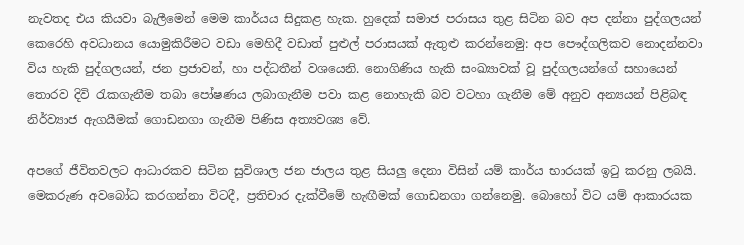නැවතද එය කියවා බැලීමෙන් මෙම කාර්යය සිදුකළ හැක. හුදෙක් සමාජ පරාසය තුළ සිටින බව අප දන්නා පුද්ගලයන් කෙරෙහි අවධානය යොමුකිරීමට වඩා මෙහිදී වඩාත් පුළුල් පරාසයක් ඇතුළු කරන්නෙමු: අප පෞද්ගලිකව නොදන්නවා විය හැකි පුද්ගලයන්, ජන ප්‍රජාවන්, හා පද්ධතීන් වශයෙනි. නොගිණිය හැකි සංඛ්‍යාවක් වූ පුද්ගලයන්ගේ සහායෙන් තොරව දිවි රැකගැනීම තබා පෝෂණය ලබාගැනීම පවා කළ නොහැකි බව වටහා ගැනීම මේ අනුව අන්‍යයන් පිළිබඳ නිර්ව්‍යාජ ඇගයීමක් ගොඩනගා ගැනීම පිණිස අත්‍යවශ්‍ය වේ.

අපගේ ජීවිතවලට ආධාරකව සිටින සුවිශාල ජන ජාලය තුළ සියලු දෙනා විසින් යම් කාර්ය භාරයක් ඉටු කරනු ලබයි. මෙකරුණ අවබෝධ කරගන්නා විටදී, ප්‍රතිචාර දැක්වීමේ හැඟීමක් ගොඩනගා ගන්නෙමු. බොහෝ විට යම් ආකාරයක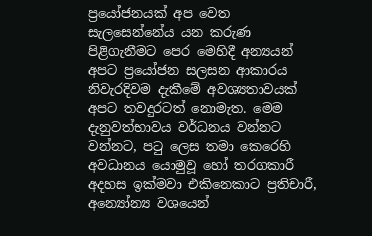ප්‍රයෝජනයක් අප වෙත සැලසෙන්නේය යන කරුණ පිළිගැනීමට පෙර මෙහිදී අන්‍යයන් අපට ප්‍රයෝජන සලසන ආකාරය නිවැරදිවම දැකීමේ අවශ්‍යතාවයක් අපට තවදුරටත් නොමැත. මෙම දැනුවත්භාවය වර්ධනය වන්නට වන්නට, පටු ලෙස තමා කෙරෙහි අවධානය යොමුවූ හෝ තරගකාරී අදහස ඉක්මවා එකිනෙකාට ප්‍රතිචාරී, අන්‍යෝන්‍ය වශයෙන්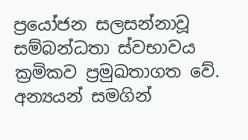ප්‍රයෝජන සලසන්නාවූ සම්බන්ධතා ස්වභාවය ක්‍රමිකව ප්‍රමුඛතාගත වේ. අන්‍යයන් සමගින්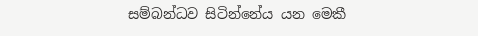සම්බන්ධව සිටින්නේය යන මෙකී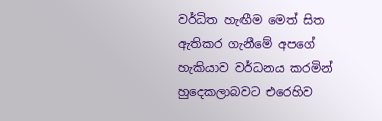වර්ධිත හැඟීම මෙත් සිත ඇතිකර ගැනීමේ අපගේ හැකියාව වර්ධනය කරමින් හුදෙකලාබවට එරෙහිව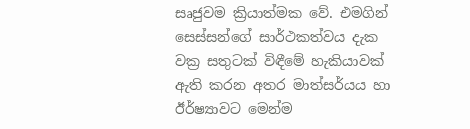සෘජුවම ක්‍රියාත්මක වේ. එමගින් සෙස්සන්ගේ සාර්ථකත්වය දැක වක්‍ර සතුටක් විඳීමේ හැකියාවක් ඇති කරන අතර මාත්සර්යය හා ඊර්ෂ්‍යාවට මෙන්ම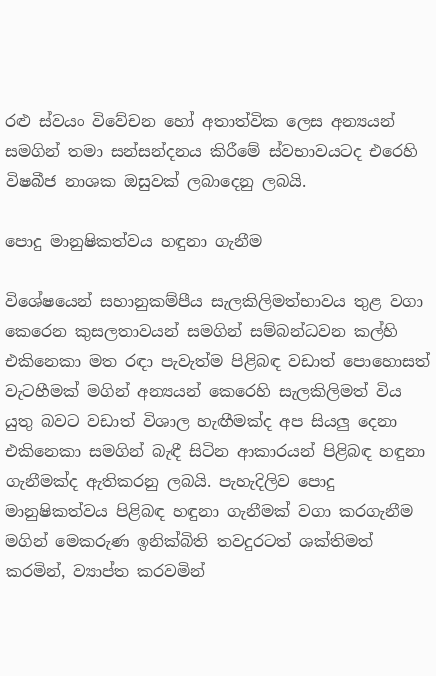රළු ස්වයං විවේචන හෝ අතාත්වික ලෙස අන්‍යයන් සමගින් තමා සන්සන්දනය කිරීමේ ස්වභාවයටද එරෙහි විෂබීජ නාශක ඔසුවක් ලබාදෙනු ලබයි.

පොදු මානුෂිකත්වය හඳුනා ගැනීම

විශේෂයෙන් සහානුකම්පීය සැලකිලිමත්භාවය තුළ වගා කෙරෙන කුසලතාවයන් සමගින් සම්බන්ධවන කල්හි එකිනෙකා මත රඳා පැවැත්ම පිළිබඳ වඩාත් පොහොසත් වැටහීමක් මගින් අන්‍යයන් කෙරෙහි සැලකිලිමත් විය යුතු බවට වඩාත් විශාල හැඟීමක්ද අප සියලු දෙනා එකිනෙකා සමගින් බැඳී සිටින ආකාරයන් පිළිබඳ හඳුනා ගැනීමක්ද ඇතිකරනු ලබයි. පැහැදිලිව පොදු මානුෂිකත්වය පිළිබඳ හඳුනා ගැනීමක් වගා කරගැනීම මගින් මෙකරුණ ඉනික්බිති තවදුරටත් ශක්තිමත් කරමින්, ව්‍යාප්ත කරවමින්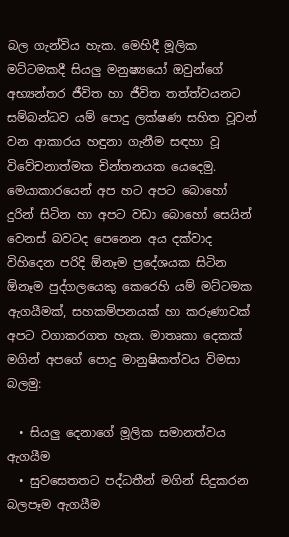බල ගැන්විය හැක. මෙහිදී මූලික මට්ටමකදී සියලු මනුෂ්‍යයෝ ඔවුන්ගේ අභ්‍යන්තර ජීවිත හා ජීවිත තත්ත්වයනට සම්බන්ධව යම් පොදු ලක්ෂණ සහිත වූවන් වන ආකාරය හඳුනා ගැනීම සඳහා වූ විවේචනාත්මක චින්තනයක යෙදෙමු. මෙයාකාරයෙන් අප හට අපට බොහෝ දුරින් සිටින හා අපට වඩා බොහෝ සෙයින් වෙනස් බවටද පෙනෙන අය දක්වාද විහිදෙන පරිදි ඕනෑම ප්‍රදේශයක සිටින ඕනෑම පුද්ගලයෙකු කෙරෙහි යම් මට්ටමක ඇගයීමක්, සහකම්පනයක් හා කරුණාවක් අපට වගාකරගත හැක. මාතෘකා දෙකක් මගින් අපගේ පොදු මානුෂිකත්වය විමසා බලමු:

  • සියලු දෙනාගේ මූලික සමානත්වය ඇගයීම
  • සුවසෙතතට පද්ධතීන් මගින් සිදුකරන බලපෑම ඇගයීම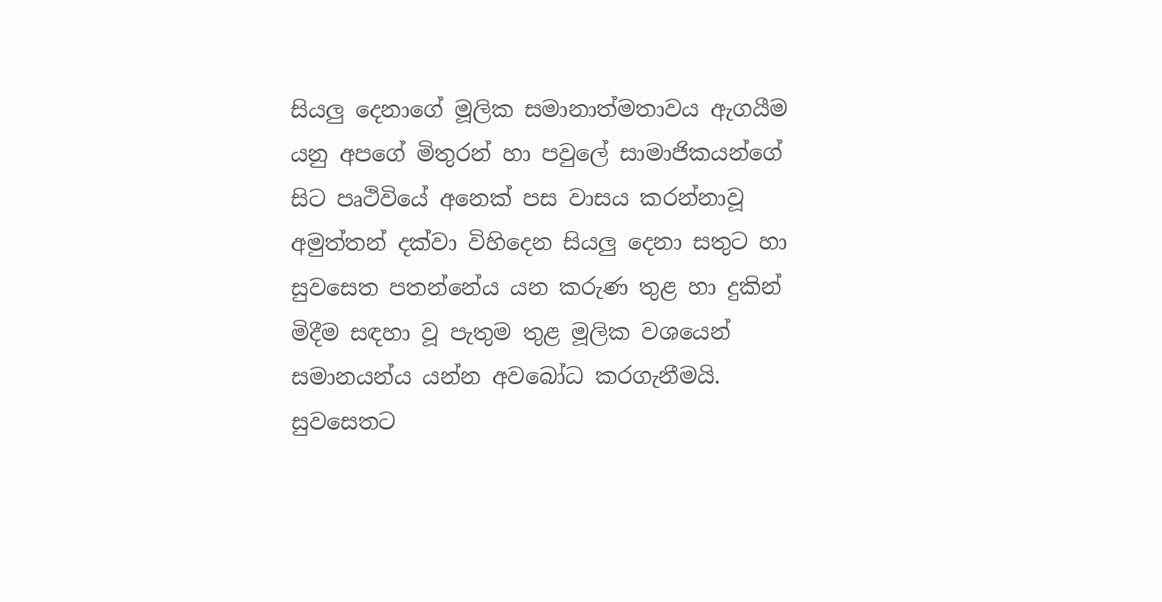සියලු දෙනාගේ මූලික සමානාත්මතාවය ඇගයීම යනු අපගේ මිතුරන් හා පවුලේ සාමාජිකයන්ගේ සිට පෘථිවියේ අනෙක් පස වාසය කරන්නාවූ අමුත්තන් දක්වා විහිදෙන සියලු දෙනා සතුට හා සුවසෙත පතන්නේය යන කරුණ තුළ හා දුකින් මිදීම සඳහා වූ පැතුම තුළ මූලික වශයෙන් සමානයන්ය යන්න අවබෝධ කරගැනීමයි. සුවසෙතට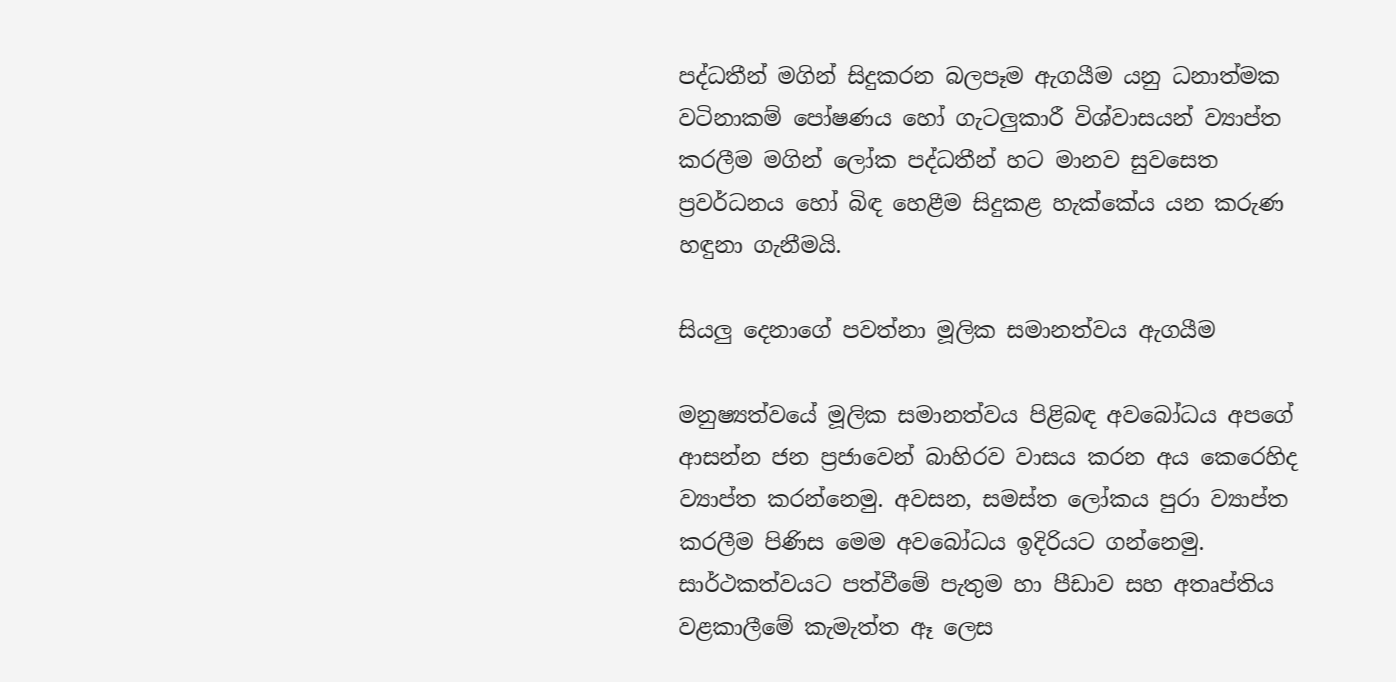පද්ධතීන් මගින් සිදුකරන බලපෑම ඇගයීම යනු ධනාත්මක වටිනාකම් පෝෂණය හෝ ගැටලුකාරී විශ්වාසයන් ව්‍යාප්ත කරලීම මගින් ලෝක පද්ධතීන් හට මානව සුවසෙත ප්‍රවර්ධනය හෝ බිඳ හෙළීම සිදුකළ හැක්කේය යන කරුණ හඳුනා ගැනීමයි.

සියලු දෙනාගේ පවත්නා මූලික සමානත්වය ඇගයීම

මනුෂ්‍යත්වයේ මූලික සමානත්වය පිළිබඳ අවබෝධය අපගේ ආසන්න ජන ප්‍රජාවෙන් බාහිරව වාසය කරන අය කෙරෙහිද ව්‍යාප්ත කරන්නෙමු. අවසන, සමස්ත ලෝකය පුරා ව්‍යාප්ත කරලීම පිණිස මෙම අවබෝධය ඉදිරියට ගන්නෙමු. සාර්ථකත්වයට පත්වීමේ පැතුම හා පීඩාව සහ අතෘප්තිය වළකාලීමේ කැමැත්ත ඈ ලෙස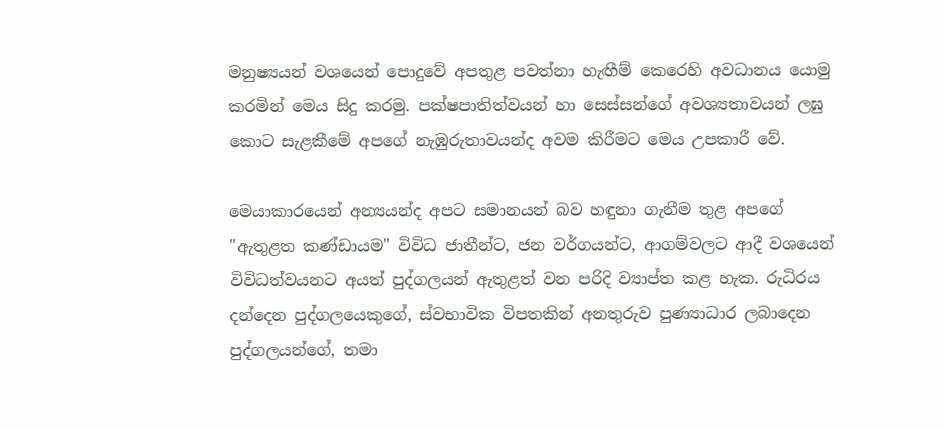මනුෂ්‍යයන් වශයෙන් පොදුවේ අපතුළ පවත්නා හැඟීම් කෙරෙහි අවධානය යොමු කරමින් මෙය සිදු කරමු. පක්ෂපාතිත්වයන් හා සෙස්සන්ගේ අවශ්‍යතාවයන් ලඝු කොට සැළකීමේ අපගේ නැඹුරුතාවයන්ද අවම කිරීමට මෙය උපකාරී වේ.

මෙයාකාරයෙන් අන්‍යයන්ද අපට සමානයන් බව හඳුනා ගැනීම තුළ අපගේ "ඇතුළත කණ්ඩායම" විවිධ ජාතීන්ට, ජන වර්ගයන්ට, ආගම්වලට ආදී වශයෙන් විවිධත්වයනට අයත් පුද්ගලයන් ඇතුළත් වන පරිදි ව්‍යාප්ත කළ හැක. රුධිරය දන්දෙන පුද්ගලයෙකුගේ, ස්වභාවික විපතකින් අනතුරුව පුණ්‍යාධාර ලබාදෙන පුද්ගලයන්ගේ, තමා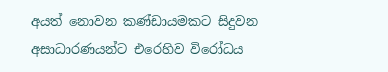අයත් නොවන කණ්ඩායමකට සිදුවන අසාධාරණයන්ට එරෙහිව විරෝධය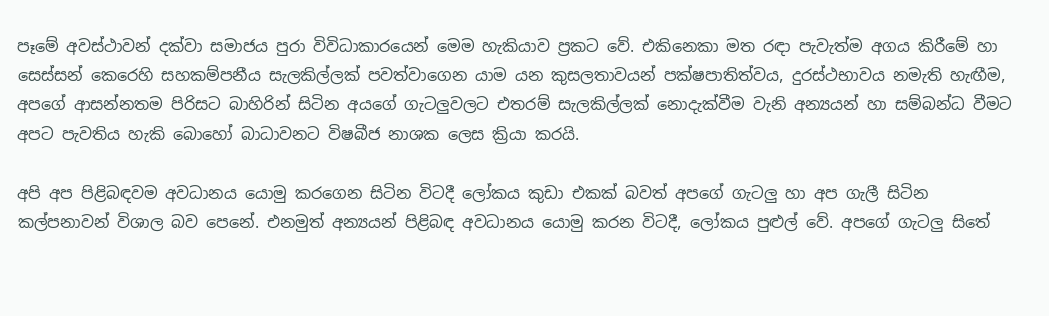පෑමේ අවස්ථාවන් දක්වා සමාජය පුරා විවිධාකාරයෙන් මෙම හැකියාව ප්‍රකට වේ. එකිනෙකා මත රඳා පැවැත්ම අගය කිරීමේ හා සෙස්සන් කෙරෙහි සහකම්පනීය සැලකිල්ලක් පවත්වාගෙන යාම යන කුසලතාවයන් පක්ෂපාතිත්වය, දුරස්ථභාවය නමැති හැඟීම, අපගේ ආසන්නතම පිරිසට බාහිරින් සිටින අයගේ ගැටලුවලට එතරම් සැලකිල්ලක් නොදැක්වීම වැනි අන්‍යයන් හා සම්බන්ධ වීමට අපට පැවතිය හැකි බොහෝ බාධාවනට විෂබීජ නාශක ලෙස ක්‍රියා කරයි.

අපි අප පිළිබඳවම අවධානය යොමු කරගෙන සිටින විටදී ලෝකය කුඩා එකක් බවත් අපගේ ගැටලු හා අප ගැලී සිටින කල්පනාවන් විශාල බව පෙනේ. එනමුත් අන්‍යයන් පිළිබඳ අවධානය යොමු කරන විටදී, ලෝකය පුළුල් වේ. අපගේ ගැටලු සිතේ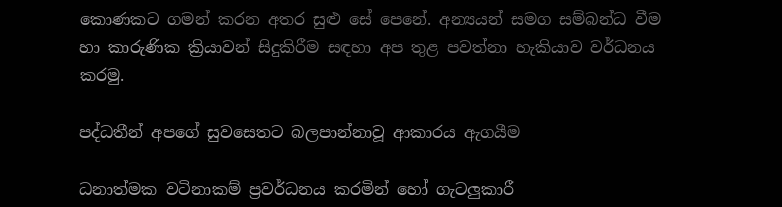කොණකට ගමන් කරන අතර සුළු සේ පෙනේ. අන්‍යයන් සමග සම්බන්ධ වීම හා කාරුණික ක්‍රියාවන් සිදුකිරීම සඳහා අප තුළ පවත්නා හැකියාව වර්ධනය කරමු.

පද්ධතීන් අපගේ සුවසෙතට බලපාන්නාවූ ආකාරය ඇගයීම

ධනාත්මක වටිනාකම් ප්‍රවර්ධනය කරමින් හෝ ගැටලුකාරී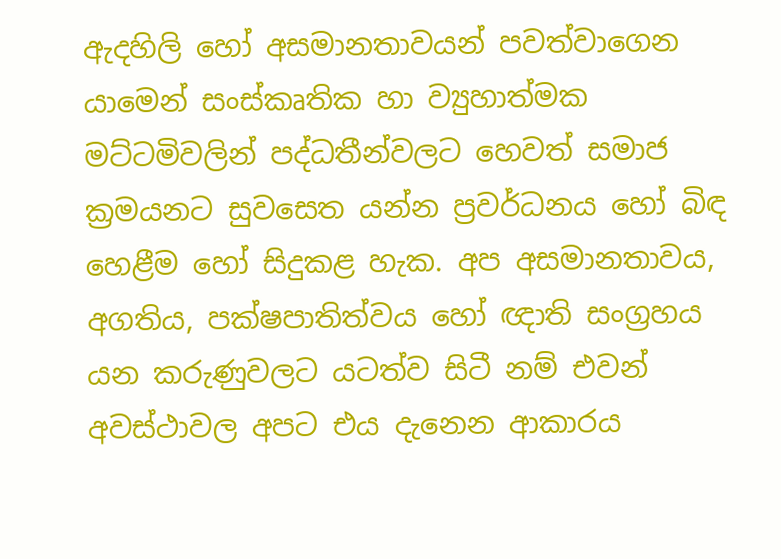ඇදහිලි හෝ අසමානතාවයන් පවත්වාගෙන යාමෙන් සංස්කෘතික හා ව්‍යුහාත්මක මට්ටමිවලින් පද්ධතීන්වලට හෙවත් සමාජ ක්‍රමයනට සුවසෙත යන්න ප්‍රවර්ධනය හෝ බිඳ හෙළීම හෝ සිදුකළ හැක. අප අසමානතාවය, අගතිය, පක්ෂපාතිත්වය හෝ ඥාති සංග්‍රහය යන කරුණුවලට යටත්ව සිටී නම් එවන් අවස්ථාවල අපට එය දැනෙන ආකාරය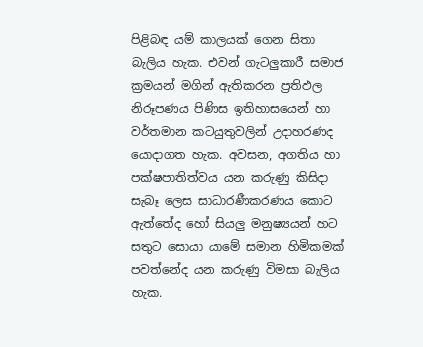පිළිබඳ යම් කාලයක් ගෙන සිතා බැලිය හැක. එවන් ගැටලුකාරී සමාජ ක්‍රමයන් මගින් ඇතිකරන ප්‍රතිඵල නිරූපණය පිණිස ඉතිහාසයෙන් හා වර්තමාන කටයුතුවලින් උදාහරණද යොදාගත හැක. අවසන, අගතිය හා පක්ෂපාතිත්වය යන කරුණු කිසිදා සැබෑ ලෙස සාධාරණීකරණය කොට ඇත්තේද හෝ සියලු මනුෂ්‍යයන් හට සතුට සොයා යාමේ සමාන හිමිකමක් පවත්නේද යන කරුණු විමසා බැලිය හැක.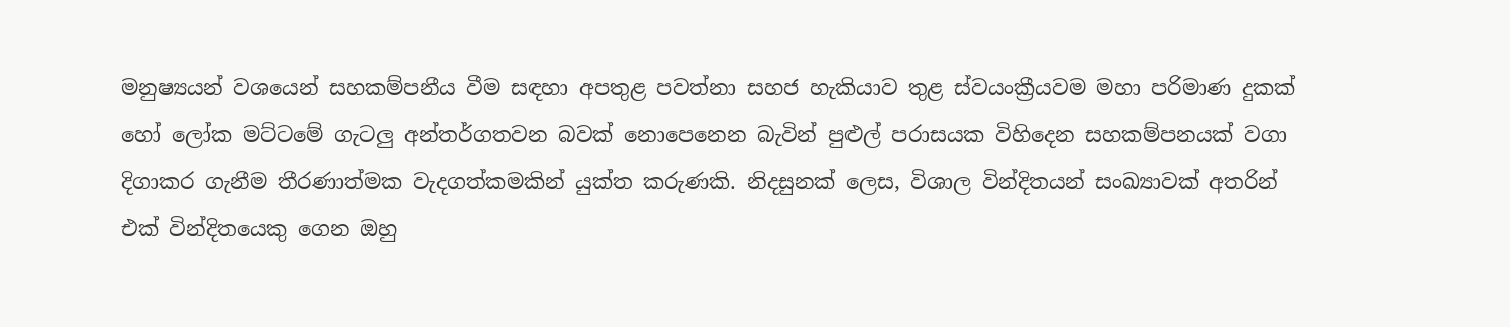මනුෂ්‍යයන් වශයෙන් සහකම්පනීය වීම සඳහා අපතුළ පවත්නා සහජ හැකියාව තුළ ස්වයංක්‍රීයවම මහා පරිමාණ දුකක් හෝ ලෝක මට්ටමේ ගැටලු අන්තර්ගතවන බවක් නොපෙනෙන බැවින් පුළුල් පරාසයක විහිදෙන සහකම්පනයක් වගා දිගාකර ගැනීම තීරණාත්මක වැදගත්කමකින් යුක්ත කරුණකි. නිදසුනක් ලෙස, විශාල වින්දිතයන් සංඛ්‍යාවක් අතරින් එක් වින්දිතයෙකු ගෙන ඔහු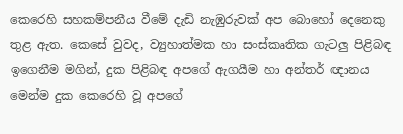කෙරෙහි සහකම්පනීය වීමේ දැඩි නැඹුරුවක් අප බොහෝ දෙනෙකු තුළ ඇත. කෙසේ වුවද, ව්‍යුහාත්මක හා සංස්කෘතික ගැටලු පිළිබඳ ඉගෙනීම මගින්, දුක පිළිබඳ අපගේ ඇගයීම හා අන්තර් ඥානය මෙන්ම දුක කෙරෙහි වූ අපගේ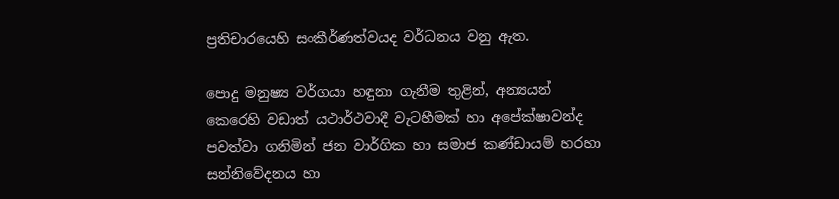ප්‍රතිචාරයෙහි සංකීර්ණත්වයද වර්ධනය වනු ඇත.

පොදු මනුෂ්‍ය වර්ගයා හඳුනා ගැනීම තුළින්, අන්‍යයන් කෙරෙහි වඩාත් යථාර්ථවාදී වැටහීමක් හා අපේක්ෂාවන්ද පවත්වා ගනිමින් ජන වාර්ගික හා සමාජ කණ්ඩායම් හරහා සන්නිවේදනය හා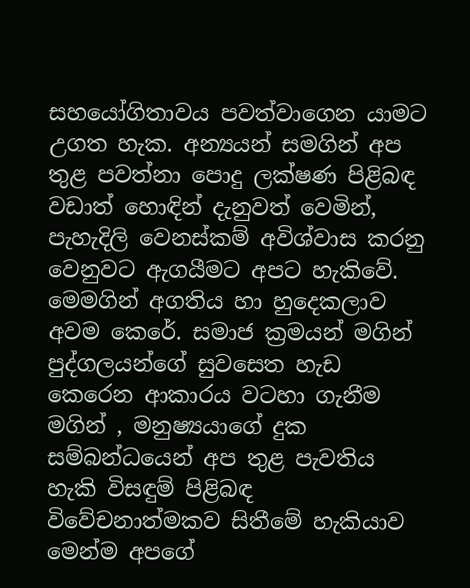සහයෝගිතාවය පවත්වාගෙන යාමට උගත හැක. අන්‍යයන් සමගින් අප තුළ පවත්නා පොදු ලක්ෂණ පිළිබඳ වඩාත් හොඳින් දැනුවත් වෙමින්, පැහැදිලි වෙනස්කම් අවිශ්වාස කරනු වෙනුවට ඇගයීමට අපට හැකිවේ. මෙමගින් අගතිය හා හුදෙකලාව අවම කෙරේ. සමාජ ක්‍රමයන් මගින් පුද්ගලයන්ගේ සුවසෙත හැඩ කෙරෙන ආකාරය වටහා ගැනීම මගින් , මනුෂ්‍යයාගේ දුක සම්බන්ධයෙන් අප තුළ පැවතිය හැකි විසඳුම් පිළිබඳ විවේචනාත්මකව සිතීමේ හැකියාව මෙන්ම අපගේ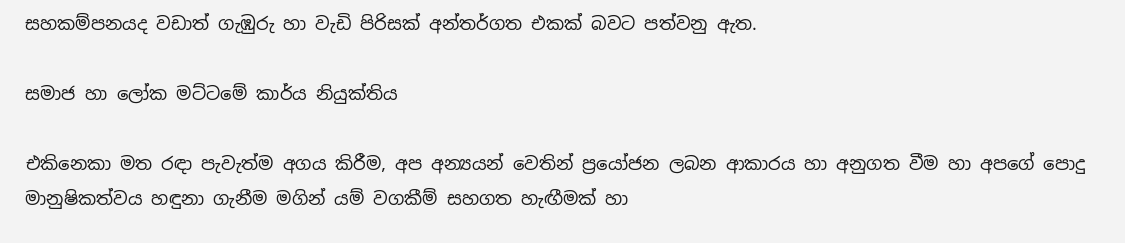සහකම්පනයද වඩාත් ගැඹුරු හා වැඩි පිරිසක් අන්තර්ගත එකක් බවට පත්වනු ඇත.

සමාජ හා ලෝක මට්ටමේ කාර්ය නියුක්තිය

එකිනෙකා මත රඳා පැවැත්ම අගය කිරීම, අප අන්‍යයන් වෙතින් ප්‍රයෝජන ලබන ආකාරය හා අනුගත වීම හා අපගේ පොදු මානුෂිකත්වය හඳුනා ගැනීම මගින් යම් වගකීම් සහගත හැඟීමක් හා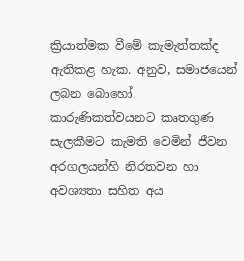ක්‍රියාත්මක වීමේ කැමැත්තක්ද ඇතිකළ හැක. අනුව, සමාජයෙන් ලබන බොහෝ කාරුණිකත්වයනට කෘතගුණ සැලකීමට කැමති වෙමින් ජීවන අරගලයන්හි නිරතවන හා අවශ්‍යතා සහිත අය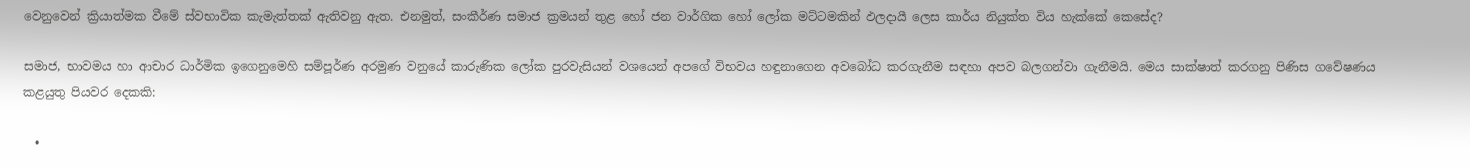වෙනුවෙන් ක්‍රියාත්මක වීමේ ස්වභාවික කැමැත්තක් ඇතිවනු ඇත. එනමුත්, සංකීර්ණ සමාජ ක්‍රමයන් තුළ හෝ ජන වාර්ගික හෝ ලෝක මට්ටමකින් ඵලදායී ලෙස කාර්ය නියුක්ත විය හැක්කේ කෙසේද?

සමාජ, භාවමය හා ආචාර ධාර්මික ඉගෙනුමෙහි සම්පූර්ණ අරමුණ වනුයේ කාරුණික ලෝක පුරවැසියන් වශයෙන් අපගේ විභවය හඳුනාගෙන අවබෝධ කරගැනීම සඳහා අපව බලගන්වා ගැනීමයි. මෙය සාක්ෂාත් කරගනු පිණිස ගවේෂණය කළයුතු පියවර දෙකකි:

  •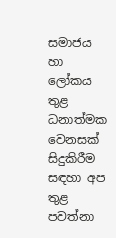සමාජය හා ලෝකය තුළ ධනාත්මක වෙනසක් සිදුකිරීම සඳහා අප තුළ පවත්නා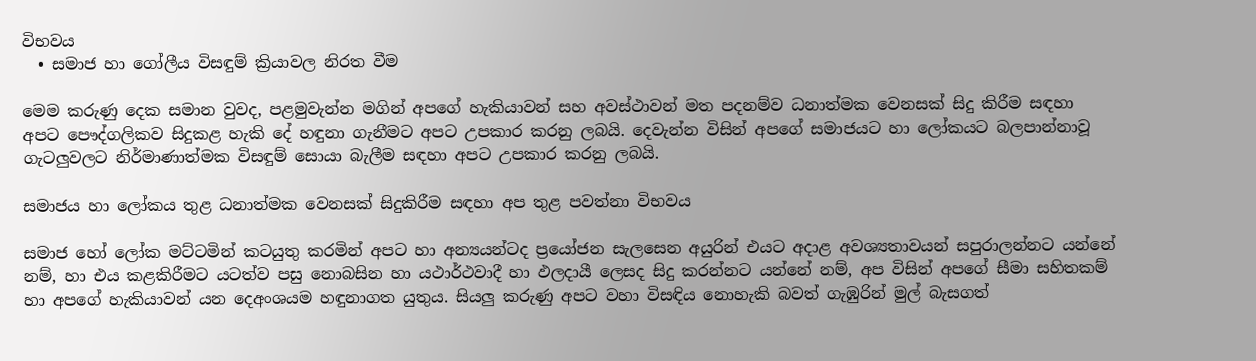විභවය
  • සමාජ හා ගෝලීය විසඳුම් ක්‍රියාවල නිරත වීම

මෙම කරුණු දෙක සමාන වුවද, පළමුවැන්න මගින් අපගේ හැකියාවන් සහ අවස්ථාවන් මත පදනම්ව ධනාත්මක වෙනසක් සිදු කිරීම සඳහා අපට පෞද්ගලිකව සිදුකළ හැකි දේ හඳුනා ගැනීමට අපට උපකාර කරනු ලබයි. දෙවැන්න විසින් අපගේ සමාජයට හා ලෝකයට බලපාන්නාවූ ගැටලුවලට නිර්මාණාත්මක විසඳුම් සොයා බැලීම සඳහා අපට උපකාර කරනු ලබයි.

සමාජය හා ලෝකය තුළ ධනාත්මක වෙනසක් සිදුකිරීම සඳහා අප තුළ පවත්නා විභවය

සමාජ හෝ ලෝක මට්ටමින් කටයුතු කරමින් අපට හා අන්‍යයන්ටද ප්‍රයෝජන සැලසෙන අයුරින් එයට අදාළ අවශ්‍යතාවයන් සපුරාලන්නට යන්නේ නම්, හා එය කළකිරීමට යටත්ව පසු නොබසින හා යථාර්ථවාදී හා ඵලදායී ලෙසද සිදු කරන්නට යන්නේ නම්, අප විසින් අපගේ සීමා සහිතකම් හා අපගේ හැකියාවන් යන දෙඅංශයම හඳුනාගත යුතුය. සියලු කරුණු අපට වහා විසඳිය නොහැකි බවත් ගැඹුරින් මුල් බැසගත්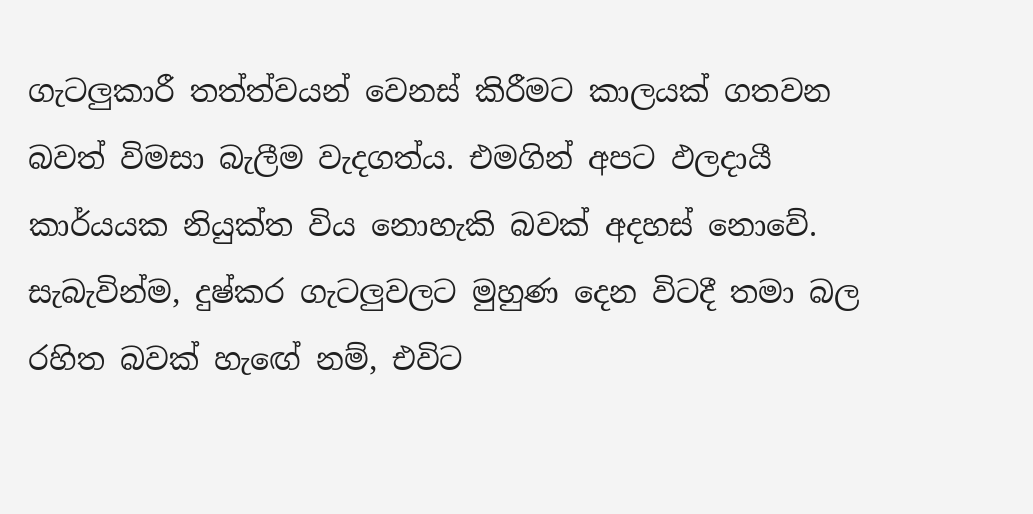ගැටලුකාරී තත්ත්වයන් වෙනස් කිරීමට කාලයක් ගතවන බවත් විමසා බැලීම වැදගත්ය. එමගින් අපට ඵලදායී කාර්යයක නියුක්ත විය නොහැකි බවක් අදහස් නොවේ. සැබැවින්ම, දුෂ්කර ගැටලුවලට මුහුණ දෙන විටදී තමා බල රහිත බවක් හැඟේ නම්, එවිට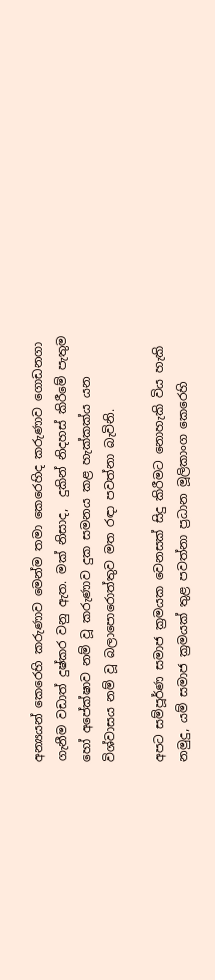අන්‍යයන් කෙරෙහි කරුණාව මෙන්ම තමා කෙරෙහිද කරුණාව ගොඩනගා ගැනීම වඩාත් දුෂ්කර වනු ඇත. මක් නිසාද,  දුකින් නිදහස් කිරීමේ පැතුම හෝ අපේක්ෂාව නම් වූ කරුණාව දුක සමනය කළ හැක්කක්ය යන විශ්වාසය නම් වූ බලාපොරොත්තුව මත රඳා පවත්නා බැවිනි.

අපට සම්පූර්ණ සමාජ ක්‍රමයක වෙනසක් සිදු කිරීමට නොහැකි විය හැකි නමුදු, යම් සමාජ ක්‍රමයක් තුළ පවත්නා ප්‍රධාන මූලිකාංග කෙරෙහි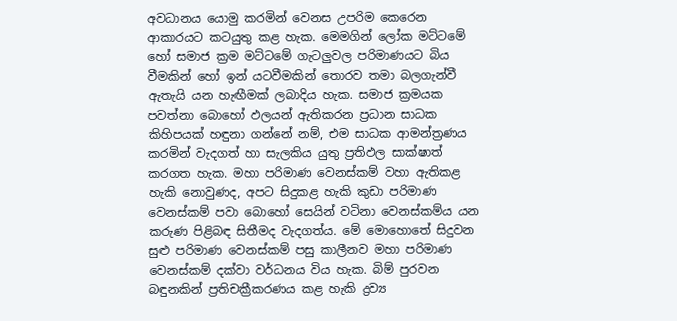අවධානය යොමු කරමින් වෙනස උපරිම කෙරෙන ආකාරයට කටයුතු කළ හැක. මෙමගින් ලෝක මට්ටමේ හෝ සමාජ ක්‍රම මට්ටමේ ගැටලුවල පරිමාණයට බිය වීමකින් හෝ ඉන් යටවීමකින් තොරව තමා බලගැන්වී ඇතැයි යන හැඟීමක් ලබාදිය හැක. සමාජ ක්‍රමයක පවත්නා බොහෝ ඵලයන් ඇතිකරන ප්‍රධාන සාධක කිහිපයක් හඳුනා ගන්නේ නම්, එම සාධක ආමන්ත්‍රණය කරමින් වැදගත් හා සැලකිය යුතු ප්‍රතිඵල සාක්ෂාත් කරගත හැක. මහා පරිමාණ වෙනස්කම් වහා ඇතිකළ හැකි නොවුණද, අපට සිදුකළ හැකි කුඩා පරිමාණ වෙනස්කම් පවා බොහෝ සෙයින් වටිනා වෙනස්කම්ය යන කරුණ පිළිබඳ සිතීමද වැදගත්ය. මේ මොහොතේ සිදුවන සුළු පරිමාණ වෙනස්කම් පසු කාලීනව මහා පරිමාණ වෙනස්කම් දක්වා වර්ධනය විය හැක. බිම් පුරවන බඳුනකින් ප්‍රතිචක්‍රීකරණය කළ හැකි ද්‍රව්‍ය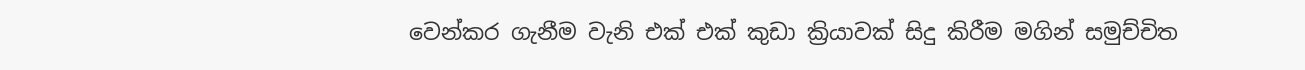වෙන්කර ගැනීම වැනි එක් එක් කුඩා ක්‍රියාවක් සිදු කිරීම මගින් සමුච්චිත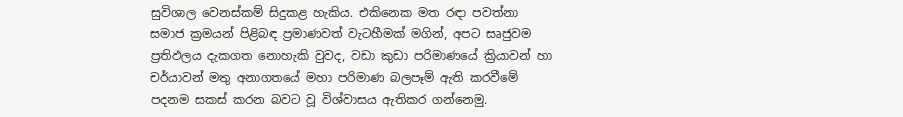සුවිශාල වෙනස්කම් සිදුකළ හැකිය. එකිනෙක මත රඳා පවත්නා සමාජ ක්‍රමයන් පිළිබඳ ප්‍රමාණවත් වැටහීමක් මගින්, අපට සෘජුවම ප්‍රතිඵලය දැකගත නොහැකි වුවද, වඩා කුඩා පරිමාණයේ ක්‍රියාවන් හා චර්යාවන් මතු අනාගතයේ මහා පරිමාණ බලපෑම් ඇති කරවීමේ පදනම සකස් කරන බවට වූ විශ්වාසය ඇතිකර ගන්නෙමු.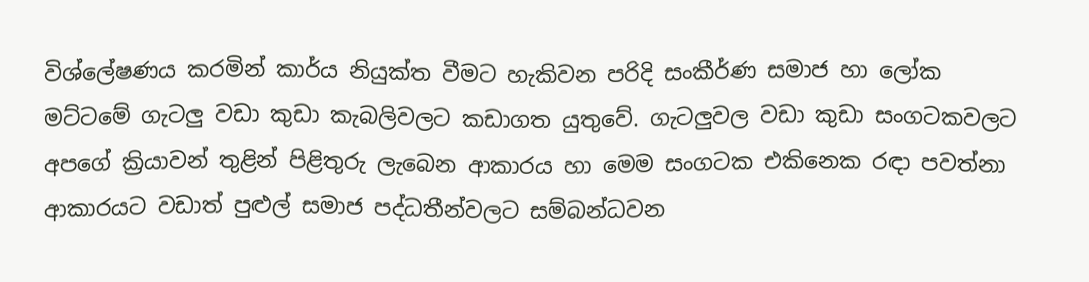විශ්ලේෂණය කරමින් කාර්ය නියුක්ත වීමට හැකිවන පරිදි සංකීර්ණ සමාජ හා ලෝක මට්ටමේ ගැටලු වඩා කුඩා කැබලිවලට කඩාගත යුතුවේ. ගැටලුවල වඩා කුඩා සංගටකවලට අපගේ ක්‍රියාවන් තුළින් පිළිතුරු ලැබෙන ආකාරය හා මෙම සංගටක එකිනෙක රඳා පවත්නා ආකාරයට වඩාත් පුළුල් සමාජ පද්ධතීන්වලට සම්බන්ධවන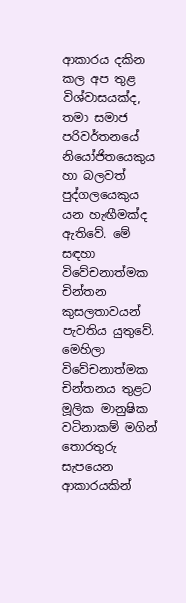ආකාරය දකින කල අප තුළ විශ්වාසයක්ද, තමා සමාජ පරිවර්තනයේ නියෝජිතයෙකුය හා බලවත් පුද්ගලයෙකුය යන හැඟීමක්ද ඇතිවේ. මේ සඳහා විවේචනාත්මක චින්තන කුසලතාවයන් පැවතිය යුතුවේ. මෙහිලා විවේචනාත්මක චින්තනය තුළට මූලික මානුෂික වටිනාකම් මගින් තොරතුරු සැපයෙන ආකාරයකින්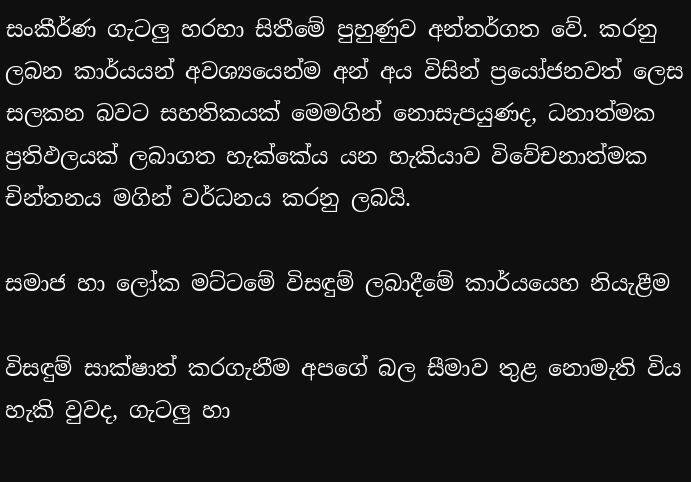සංකීර්ණ ගැටලු හරහා සිතීමේ පුහුණුව අන්තර්ගත වේ. කරනු ලබන කාර්යයන් අවශ්‍යයෙන්ම අන් අය විසින් ප්‍රයෝජනවත් ලෙස සලකන බවට සහතිකයක් මෙමගින් නොසැපයුණද, ධනාත්මක ප්‍රතිඵලයක් ලබාගත හැක්කේය යන හැකියාව විවේචනාත්මක චින්තනය මගින් වර්ධනය කරනු ලබයි.

සමාජ හා ලෝක මට්ටමේ විසඳුම් ලබාදීමේ කාර්යයෙහ නියැළීම

විසඳුම් සාක්ෂාත් කරගැනීම අපගේ බල සීමාව තුළ නොමැති විය හැකි වුවද, ගැටලු හා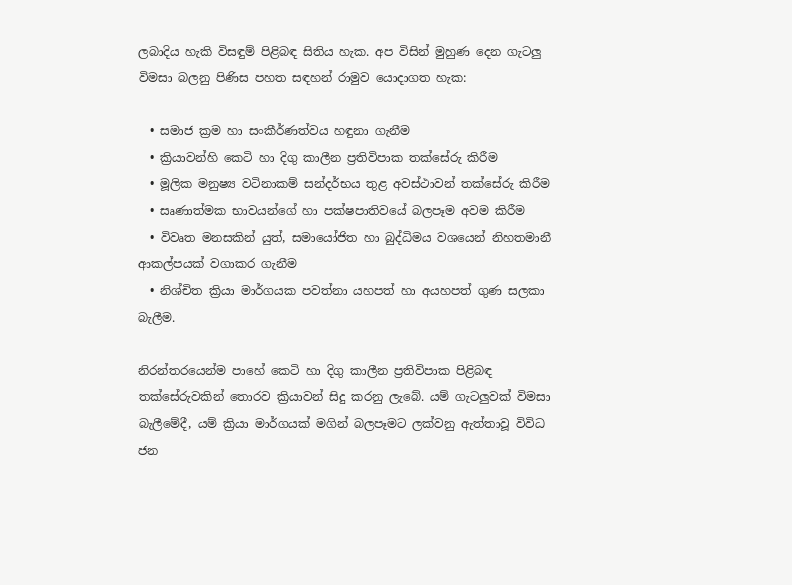ලබාදිය හැකි විසඳුම් පිළිබඳ සිතිය හැක. අප විසින් මුහුණ දෙන ගැටලු විමසා බලනු පිණිස පහත සඳහන් රාමුව යොදාගත හැක:

  • සමාජ ක්‍රම හා සංකීර්ණත්වය හඳුනා ගැනීම
  • ක්‍රියාවන්හි කෙටි හා දිගු කාලීන ප්‍රතිවිපාක තක්සේරු කිරීම
  • මූලික මනුෂ්‍ය වටිනාකම් සන්දර්භය තුළ අවස්ථාවන් තක්සේරු කිරීම
  • සෘණාත්මක භාවයන්ගේ හා පක්ෂපාතිවයේ බලපෑම අවම කිරීම
  • විවෘත මනසකින් යුත්, සමායෝජිත හා බුද්ධිමය වශයෙන් නිහතමානී ආකල්පයක් වගාකර ගැනීම
  • නිශ්චිත ක්‍රියා මාර්ගයක පවත්නා යහපත් හා අයහපත් ගුණ සලකා බැලීම.

නිරන්තරයෙන්ම පාහේ කෙටි හා දිගු කාලීන ප්‍රතිවිපාක පිළිබඳ තක්සේරුවකින් තොරව ක්‍රියාවන් සිදු කරනු ලැබේ. යම් ගැටලුවක් විමසා බැලීමේදී, යම් ක්‍රියා මාර්ගයක් මගින් බලපෑමට ලක්වනු ඇත්තාවූ විවිධ ජන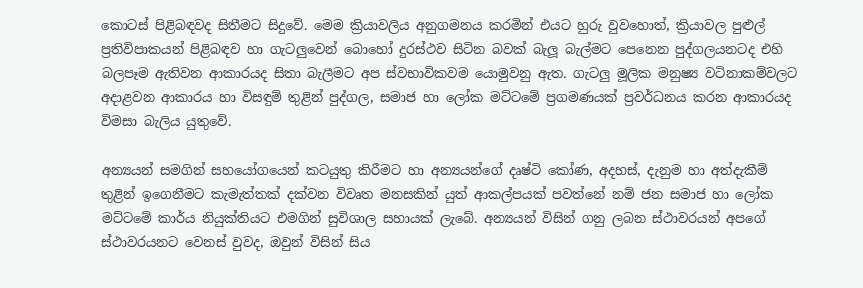කොටස් පිළිබඳවද සිතීමට සිදුවේ. මෙම ක්‍රියාවලිය අනුගමනය කරමින් එයට හුරු වුවහොත්, ක්‍රියාවල පුළුල් ප්‍රතිවිපාකයන් පිළිබඳව හා ගැටලුවෙන් බොහෝ දුරස්ථව සිටින බවක් බැලූ බැල්මට පෙනෙන පුද්ගලයනටද එහි බලපෑම ඇතිවන ආකාරයද සිතා බැලීමට අප ස්වභාවිකවම යොමුවනු ඇත. ගැටලු මූලික මනුෂ්‍ය වටිනාකම්වලට අදාළවන ආකාරය හා විසඳුම් තුළින් පුද්ගල, සමාජ හා ලෝක මට්ටමේ ප්‍රගමණයක් ප්‍රවර්ධනය කරන ආකාරයද විමසා බැලිය යුතුවේ.

අන්‍යයන් සමගින් සහයෝගයෙන් කටයුතු කිරීමට හා අන්‍යයන්ගේ දෘෂ්ටි කෝණ, අදහස්, දැනුම හා අත්දැකීම් තුළින් ඉගෙනීමට කැමැත්තක් දක්වන විවෘත මනසකින් යුත් ආකල්පයක් පවත්නේ නම් ජන සමාජ හා ලෝක මට්ටමේ කාර්ය නියුක්තියට එමගින් සුවිශාල සහායක් ලැබේ. අන්‍යයන් විසින් ගනු ලබන ස්ථාවරයන් අපගේ ස්ථාවරයනට වෙනස් වුවද, ඔවුන් විසින් සිය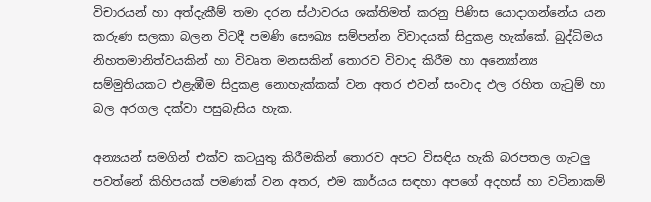විචාරයන් හා අත්දැකීම් තමා දරන ස්ථාවරය ශක්තිමත් කරනු පිණිස යොදාගන්නේය යන කරුණ සලකා බලන විටදී පමණි සෞඛ්‍ය සම්පන්න විවාදයක් සිදුකළ හැක්කේ. බුද්ධිමය නිහතමානිත්වයකින් හා විවෘත මනසකින් තොරව විවාද කිරීම හා අන්‍යෝන්‍ය සම්මුතියකට එළැඹීම සිදුකළ නොහැක්කක් වන අතර එවන් සංවාද ඵල රහිත ගැටුම් හා බල අරගල දක්වා පසුබැසිය හැක.

අන්‍යයන් සමගින් එක්ව කටයුතු කිරීමකින් තොරව අපට විසඳිය හැකි බරපතල ගැටලු පවත්නේ කිහිපයක් පමණක් වන අතර, එම කාර්යය සඳහා අපගේ අදහස් හා වටිනාකම්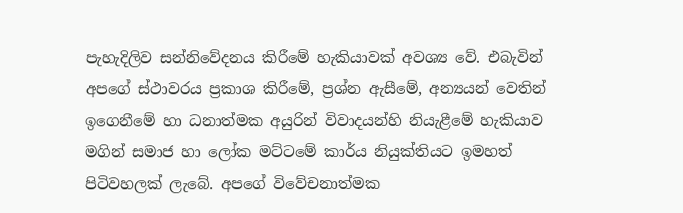පැහැදිලිව සන්නිවේදනය කිරීමේ හැකියාවක් අවශ්‍ය වේ. එබැවින් අපගේ ස්ථාවරය ප්‍රකාශ කිරීමේ, ප්‍රශ්න ඇසීමේ, අන්‍යයන් වෙතින් ඉගෙනීමේ හා ධනාත්මක අයුරින් විවාදයන්හි නියැළීමේ හැකියාව මගින් සමාජ හා ලෝක මට්ටමේ කාර්ය නියුක්තියට ඉමහත් පිටිවහලක් ලැබේ. අපගේ විවේචනාත්මක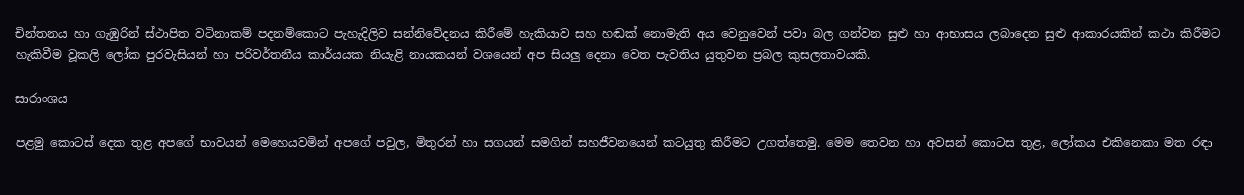චින්තනය හා ගැඹුරින් ස්ථාපිත වටිනාකම් පදනම්කොට පැහැදිලිව සන්නිවේදනය කිරීමේ හැකියාව සහ හඬක් නොමැති අය වෙනුවෙන් පවා බල ගන්වන සුළු හා ආභාසය ලබාදෙන සුළු ආකාරයකින් කථා කිරීමට හැකිවීම වූකලි ලෝක පුරවැසියන් හා පරිවර්තනීය කාර්යයක නියැළි නායකයන් වශයෙන් අප සියලු දෙනා වෙත පැවතිය යුතුවන ප්‍රබල කුසලතාවයකි.

සාරාංශය

පළමු කොටස් දෙක තුළ අපගේ භාවයන් මෙහෙයවමින් අපගේ පවුල, මිතුරන් හා සගයන් සමගින් සහජීවනයෙන් කටයුතු කිරීමට උගත්තෙමු. මෙම තෙවන හා අවසන් කොටස තුළ, ලෝකය එකිනෙකා මත රඳා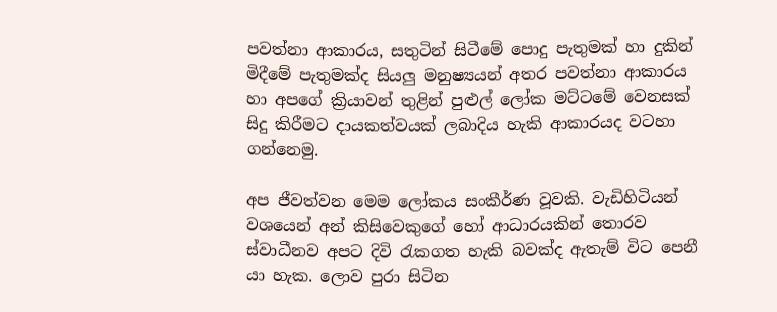පවත්නා ආකාරය, සතුටින් සිටීමේ පොදු පැතුමක් හා දුකින් මිදීමේ පැතුමක්ද සියලු මනුෂ්‍යයන් අතර පවත්නා ආකාරය හා අපගේ ක්‍රියාවන් තුළින් පුළුල් ලෝක මට්ටමේ වෙනසක් සිදු කිරීමට දායකත්වයක් ලබාදිය හැකි ආකාරයද වටහා ගන්නෙමු.

අප ජීවත්වන මෙම ලෝකය සංකීර්ණ වූවකි. වැඩිහිටියන් වශයෙන් අන් කිසිවෙකුගේ හෝ ආධාරයකින් තොරව ස්වාධීනව අපට දිවි රැකගත හැකි බවක්ද ඇතැම් විට පෙනී යා හැක. ලොව පුරා සිටින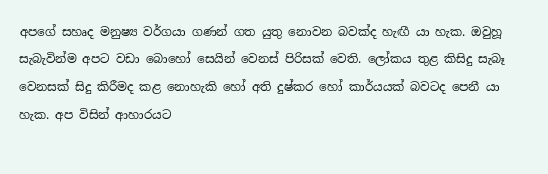අපගේ සහෘද මනුෂ්‍ය වර්ගයා ගණන් ගත යුතු නොවන බවක්ද හැඟී යා හැක. ඔවුහූ සැබැවින්ම අපට වඩා බොහෝ සෙයින් වෙනස් පිරිසක් වෙති. ලෝකය තුළ කිසිදු සැබෑ වෙනසක් සිදු කිරීමද කළ නොහැකි හෝ අති දුෂ්කර හෝ කාර්යයක් බවටද පෙනී යා හැක. අප විසින් ආහාරයට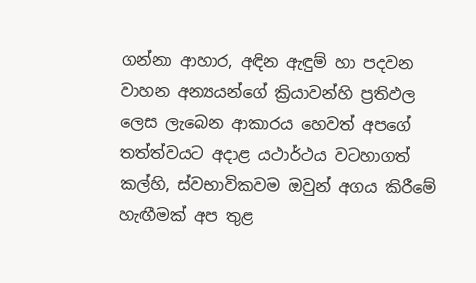ගන්නා ආහාර, අඳින ඇඳුම් හා පදවන වාහන අන්‍යයන්ගේ ක්‍රියාවන්හි ප්‍රතිඵල ලෙස ලැබෙන ආකාරය හෙවත් අපගේ තත්ත්වයට අදාළ යථාර්ථය වටහාගත් කල්හි, ස්වභාවිකවම ඔවුන් අගය කිරීමේ හැඟීමක් අප තුළ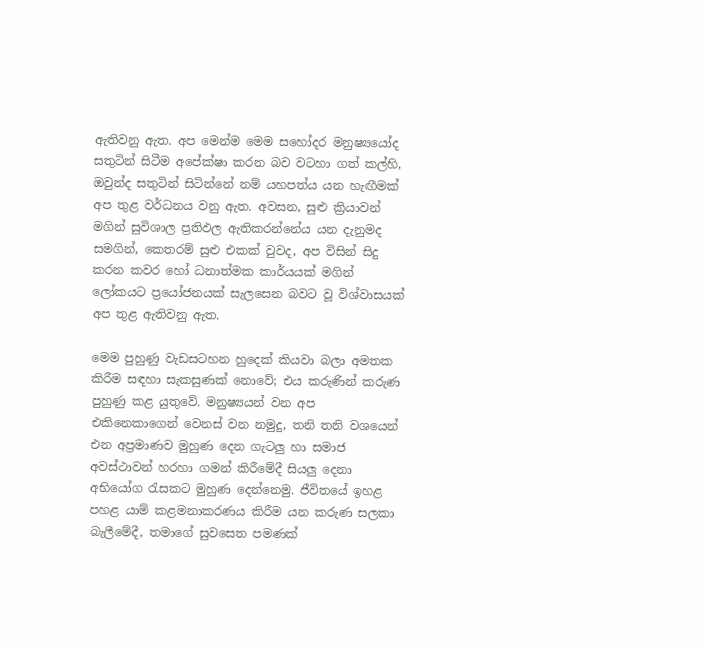ඇතිවනු ඇත. අප මෙන්ම මෙම සහෝදර මනුෂ්‍යයෝද සතුටින් සිටීම අපේක්ෂා කරන බව වටහා ගත් කල්හි, ඔවුන්ද සතුටින් සිටින්නේ නම් යහපත්ය යන හැඟීමක් අප තුළ වර්ධනය වනු ඇත. අවසන, සුළු ක්‍රියාවන් මගින් සුවිශාල ප්‍රතිඵල ඇතිකරන්නේය යන දැනුමද සමගින්, කෙතරම් සුළු එකක් වුවද, අප විසින් සිදු කරන කවර හෝ ධනාත්මක කාර්යයක් මගින් ලෝකයට ප්‍රයෝජනයක් සැලසෙන බවට වූ විශ්වාසයක් අප තුළ ඇතිවනු ඇත.

මෙම පුහුණු වැඩසටහන හුදෙක් කියවා බලා අමතක කිරීම සඳහා සැකසුණක් නොවේ; එය කරුණින් කරුණ පුහුණු කළ යුතුවේ. මනුෂ්‍යයන් වන අප එකිනෙකාගෙන් වෙනස් වන නමුදු, තනි තනි වශයෙන් එන අප්‍රමාණව මුහුණ දෙන ගැටලු හා සමාජ අවස්ථාවන් හරහා ගමන් කිරීමේදී සියලු දෙනා අභියෝග රැසකට මුහුණ දෙන්නෙමු. ජීවිතයේ ඉහළ පහළ යාම් කළමනාකරණය කිරීම යන කරුණ සලකා බැලීමේදී, තමාගේ සුවසෙත පමණක්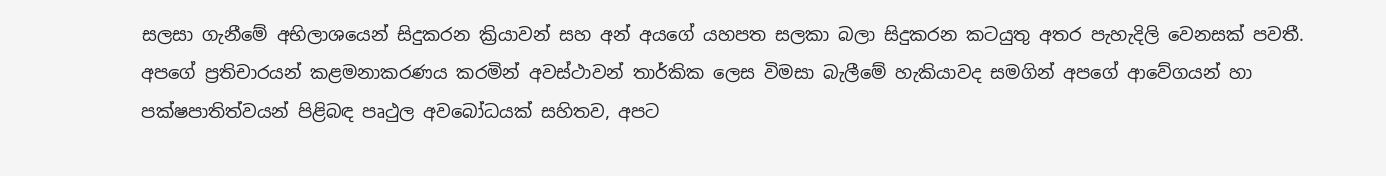සලසා ගැනීමේ අභිලාශයෙන් සිදුකරන ක්‍රියාවන් සහ අන් අයගේ යහපත සලකා බලා සිදුකරන කටයුතු අතර පැහැදිලි වෙනසක් පවතී. අපගේ ප්‍රතිචාරයන් කළමනාකරණය කරමින් අවස්ථාවන් තාර්කික ලෙස විමසා බැලීමේ හැකියාවද සමගින් අපගේ ආවේගයන් හා පක්ෂපාතිත්වයන් පිළිබඳ පෘථුල අවබෝධයක් සහිතව, අප‌ට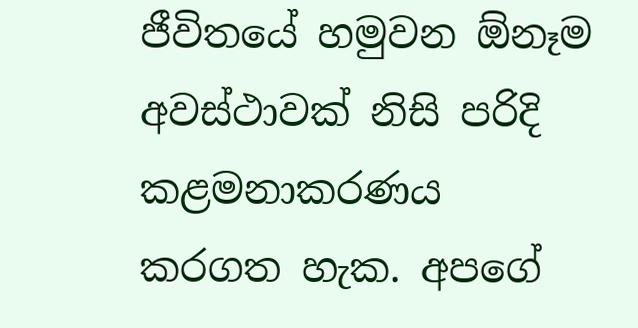ජීවිතයේ හමුවන ඕනෑම අවස්ථාවක් නිසි පරිදි කළමනාකරණය කරගත හැක. අපගේ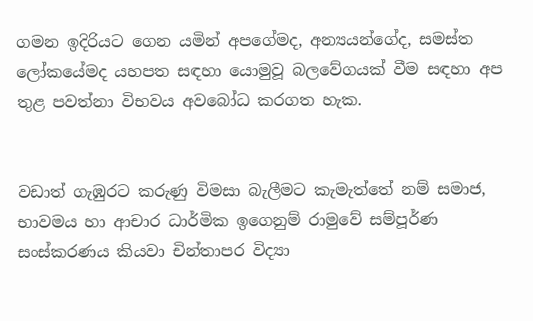ගමන ඉදිරියට ගෙන යමින් අපගේමද, අන්‍යයන්ගේද, සමස්ත ලෝකයේමද යහපත සඳහා යොමුවූ බලවේගයක් වීම සඳහා අප තුළ පවත්නා විභවය අවබෝධ කරගත හැක.


වඩාත් ගැඹුරට කරුණු විමසා බැලීමට කැමැත්තේ නම් සමාජ, භාවමය හා ආචාර ධාර්මික ඉගෙනුම් රාමුවේ සම්පූර්ණ සංස්කරණය කියවා චින්තාපර විද්‍යා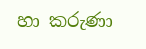හා කරුණා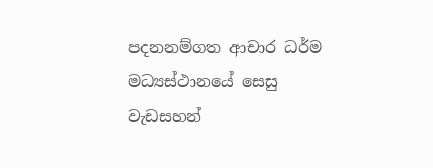පදනනම්ගත ආචාර ධර්ම මධ්‍යස්ථානයේ සෙසු වැඩසහන්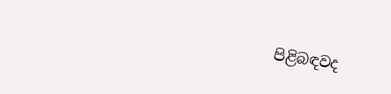පිළිබඳවද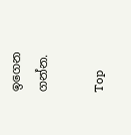ඉගෙන ගන්න.

Top